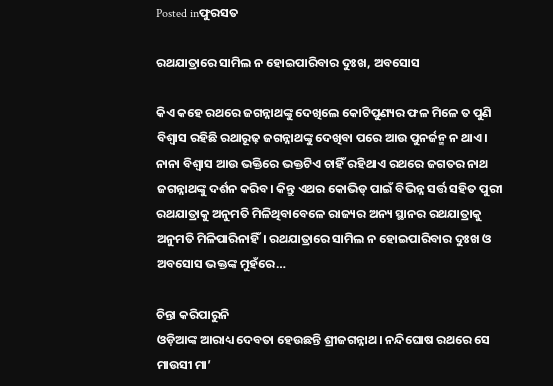Posted inଫୁରସତ

ରଥଯାତ୍ରାରେ ସାମିଲ ନ ହୋଇପାରିବାର ଦୁଃଖ, ଅବସୋସ

କିଏ କହେ ରଥରେ ଜଗନ୍ନାଥଙ୍କୁ ଦେଖିଲେ କୋଟିପୁଣ୍ୟର ଫଳ ମିଳେ ତ ପୁଣି ବିଶ୍ୱାସ ରହିଛି ରଥାରୂଢ଼ ଜଗନ୍ନାଥଙ୍କୁ ଦେଖିବା ପରେ ଆଉ ପୁନର୍ଜନ୍ମ ନ ଥାଏ। ନାନା ବିଶ୍ୱାସ ଆଉ ଭକ୍ତିରେ ଭକ୍ତଟିଏ ଚାହିଁ ରହିଥାଏ ରଥରେ ଜଗତର ନାଥ ଜଗନ୍ନାଥଙ୍କୁ ଦର୍ଶନ କରିବ। କିନ୍ତୁ ଏଥର କୋଭିଡ୍‌ ପାଇଁ ବିଭିନ୍ନ ସର୍ତ୍ତ ସହିତ ପୁରୀ ରଥଯାତ୍ରାକୁ ଅନୁମତି ମିଳିଥିବାବେଳେ ରାଜ୍ୟର ଅନ୍ୟ ସ୍ଥାନର ରଥଯାତ୍ରାକୁ ଅନୁମତି ମିଳିପାରିନାହିଁ। ରଥଯାତ୍ରାରେ ସାମିଲ ନ ହୋଇପାରିବାର ଦୁଃଖ ଓ ଅବସୋସ ଭକ୍ତଙ୍କ ମୁହଁରେ…

ଚିନ୍ତା କରିପାରୁନି
ଓଡ଼ିଆଙ୍କ ଆରାଧ୍ୟ ଦେବତା ହେଉଛନ୍ତି ଶ୍ରୀଜଗନ୍ନାଥ। ନନ୍ଦିଘୋଷ ରଥରେ ସେ ମାଉସୀ ମା’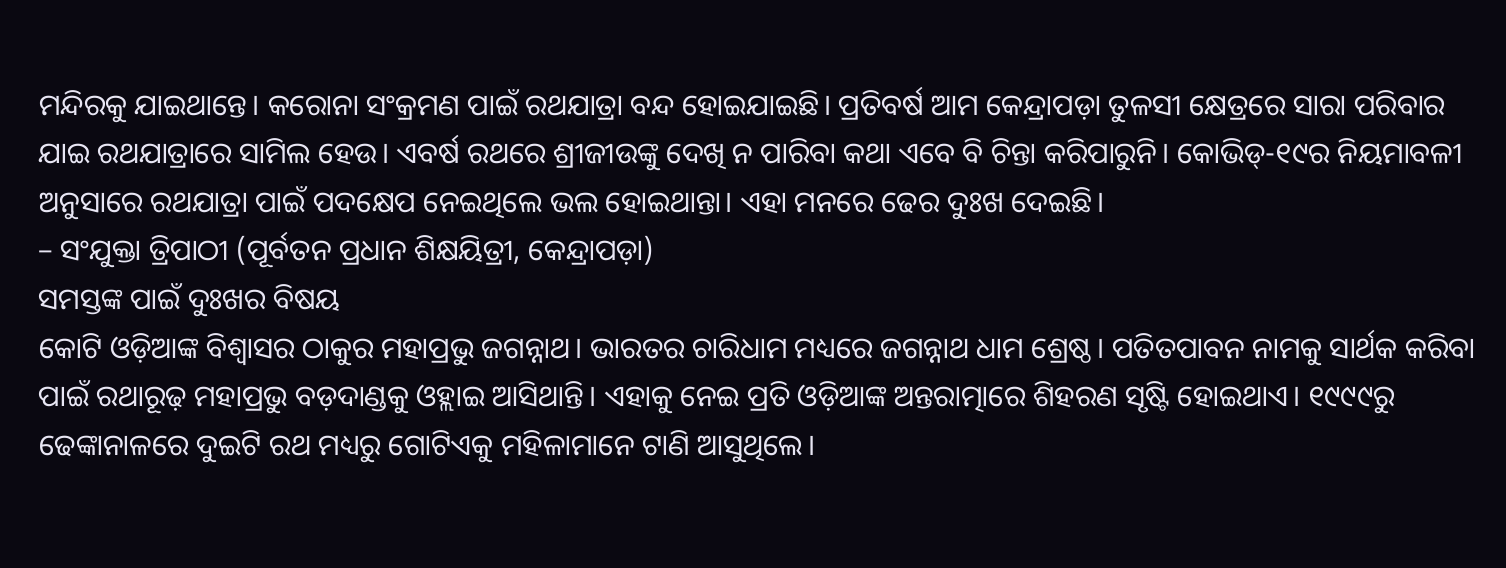ମନ୍ଦିରକୁ ଯାଇଥାନ୍ତେ। କରୋନା ସଂକ୍ରମଣ ପାଇଁ ରଥଯାତ୍ରା ବନ୍ଦ ହୋଇଯାଇଛି। ପ୍ରତିବର୍ଷ ଆମ କେନ୍ଦ୍ରାପଡ଼ା ତୁଳସୀ କ୍ଷେତ୍ରରେ ସାରା ପରିବାର ଯାଇ ରଥଯାତ୍ରାରେ ସାମିଲ ହେଉ। ଏବର୍ଷ ରଥରେ ଶ୍ରୀଜୀଉଙ୍କୁ ଦେଖି ନ ପାରିବା କଥା ଏବେ ବି ଚିନ୍ତା କରିପାରୁନି। କୋଭିଡ୍‌-୧୯ର ନିୟମାବଳୀ ଅନୁସାରେ ରଥଯାତ୍ରା ପାଇଁ ପଦକ୍ଷେପ ନେଇଥିଲେ ଭଲ ହୋଇଥାନ୍ତା। ଏହା ମନରେ ଢେର ଦୁଃଖ ଦେଇଛି।
– ସଂଯୁକ୍ତା ତ୍ରିପାଠୀ (ପୂର୍ବତନ ପ୍ରଧାନ ଶିକ୍ଷୟିତ୍ରୀ, କେନ୍ଦ୍ରାପଡ଼ା)
ସମସ୍ତଙ୍କ ପାଇଁ ଦୁଃଖର ବିଷୟ
କୋଟି ଓଡ଼ିଆଙ୍କ ବିଶ୍ୱାସର ଠାକୁର ମହାପ୍ରଭୁ ଜଗନ୍ନାଥ। ଭାରତର ଚାରିଧାମ ମଧ୍ୟରେ ଜଗନ୍ନାଥ ଧାମ ଶ୍ରେଷ୍ଠ। ପତିତପାବନ ନାମକୁ ସାର୍ଥକ କରିବା ପାଇଁ ରଥାରୂଢ଼ ମହାପ୍ରଭୁ ବଡ଼ଦାଣ୍ଡକୁ ଓହ୍ଲାଇ ଆସିଥାନ୍ତି। ଏହାକୁ ନେଇ ପ୍ରତି ଓଡ଼ିଆଙ୍କ ଅନ୍ତରାତ୍ମାରେ ଶିହରଣ ସୃଷ୍ଟି ହୋଇଥାଏ। ୧୯୯୯ରୁ ଢେଙ୍କାନାଳରେ ଦୁଇଟି ରଥ ମଧ୍ୟରୁ ଗୋଟିଏକୁ ମହିଳାମାନେ ଟାଣି ଆସୁଥିଲେ।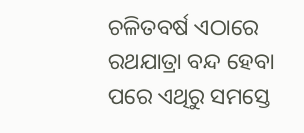ଚଳିତବର୍ଷ ଏଠାରେ ରଥଯାତ୍ରା ବନ୍ଦ ହେବା ପରେ ଏଥିରୁ ସମସ୍ତେ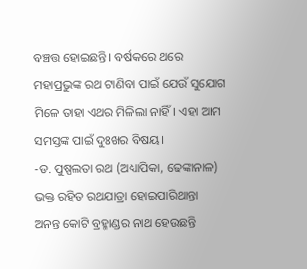ବଞ୍ଚତ୍ତ ହୋଇଛନ୍ତି। ବର୍ଷକରେ ଥରେ ମହାପ୍ରଭୁଙ୍କ ରଥ ଟାଣିବା ପାଇଁ ଯେଉଁ ସୁଯୋଗ ମିଳେ ତାହା ଏଥର ମିଳିଲା ନାହିଁ। ଏହା ଆମ ସମସ୍ତଙ୍କ ପାଇଁ ଦୁଃଖର ବିଷୟ।
-ଡ. ପୁଷ୍ପଲତା ରଥ (ଅଧ୍ୟାପିକା, ଢେଙ୍କାନାଳ)
ଭକ୍ତ ରହିତ ରଥଯାତ୍ରା ହୋଇପାରିଥାନ୍ତା
ଅନନ୍ତ କୋଟି ବ୍ରହ୍ମାଣ୍ଡର ନାଥ ହେଉଛନ୍ତି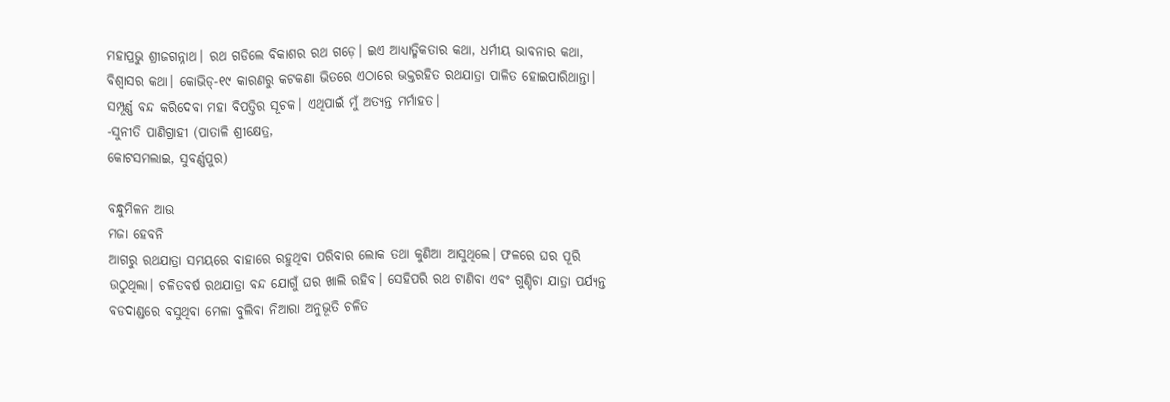ମହାପ୍ରଭୁ ଶ୍ରୀଜଗନ୍ନାଥ। ରଥ ଗଡିଲେ ବିକାଶର ରଥ ଗଡ଼େ। ଇଏ ଆଧ୍ୟାତ୍ମିକତାର କଥା, ଧର୍ମୀୟ ଭାବନାର କଥା, ବିଶ୍ୱାସର କଥା। କୋଭିଡ୍‌-୧୯ କାରଣରୁ କଟକଣା ଭିତରେ ଏଠାରେ ଭକ୍ତରହିତ ରଥଯାତ୍ରା ପାଳିତ ହୋଇପାରିଥାନ୍ତା। ସମ୍ପୂର୍ଣ୍ଣ ବନ୍ଦ କରିଦେବା ମହା ବିପତ୍ତିର ସୂଚକ। ଏଥିପାଇଁ ମୁଁ ଅତ୍ୟନ୍ତ ମର୍ମାହତ।
-ସୁନୀତି ପାଣିଗ୍ରାହୀ (ପାତାଳି ଶ୍ରୀକ୍ଷେତ୍ର,
କୋଟସମଲାଇ, ସୁବର୍ଣ୍ଣପୁର)

ବନ୍ଧୁମିଳନ ଆଉ
ମଜା ହେବନି
ଆଗରୁ ରଥଯାତ୍ରା ସମୟରେ ବାହାରେ ରହୁଥିବା ପରିବାର ଲୋକ ତଥା କୁଣିଆ ଆସୁଥିଲେ। ଫଳରେ ଘର ପୂରି ଉଠୁଥିଲା। ଚଳିତବର୍ଷ ରଥଯାତ୍ରା ବନ୍ଦ ଯୋଗୁଁ ଘର ଖାଲି ରହିବ। ସେହିପରି ରଥ ଟାଣିବା ଏବଂ ଗୁଣ୍ଡିଚା ଯାତ୍ରା ପର୍ଯ୍ୟନ୍ତ ବଡଦାଣ୍ଡରେ ବସୁଥିବା ମେଳା ବୁଲିବା ନିଆରା ଅନୁଭୂତି ଚଳିତ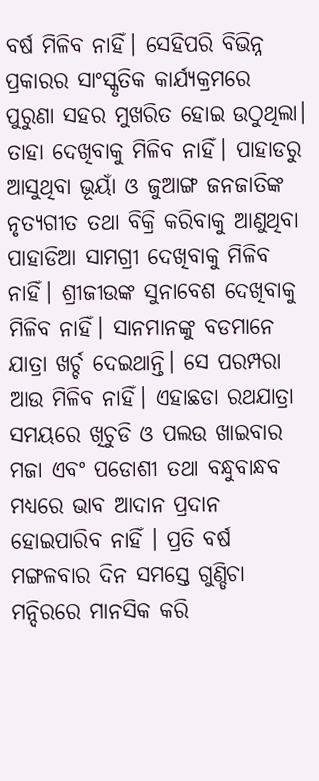ବର୍ଷ ମିଳିବ ନାହିଁ। ସେହିପରି ବିଭିନ୍ନ ପ୍ରକାରର ସାଂସ୍କୃତିକ କାର୍ଯ୍ୟକ୍ରମରେ ପୁରୁଣା ସହର ମୁଖରିତ ହୋଇ ଉଠୁଥିଲା। ତାହା ଦେଖିବାକୁ ମିଳିବ ନାହିଁ। ପାହାଡରୁ ଆସୁଥିବା ଭୂୟାଁ ଓ ଜୁଆଙ୍ଗ ଜନଜାତିଙ୍କ ନୃତ୍ୟଗୀତ ତଥା ବିକ୍ରି କରିବାକୁ ଆଣୁଥିବା ପାହାଡିଆ ସାମଗ୍ରୀ ଦେଖିବାକୁ ମିଳିବ ନାହିଁ। ଶ୍ରୀଜୀଉଙ୍କ ସୁନାବେଶ ଦେଖିବାକୁ ମିଳିବ ନାହିଁ। ସାନମାନଙ୍କୁ ବଡମାନେ ଯାତ୍ରା ଖର୍ଚ୍ଚ ଦେଇଥାନ୍ତି। ସେ ପରମ୍ପରା ଆଉ ମିଳିବ ନାହିଁ। ଏହାଛଡା ରଥଯାତ୍ରା ସମୟରେ ଖିଚୁଡି ଓ ପଲଉ ଖାଇବାର ମଜା ଏବଂ ପଡୋଶୀ ତଥା ବନ୍ଧୁବାନ୍ଧବ ମଧ୍ୟରେ ଭାବ ଆଦାନ ପ୍ରଦାନ ହୋଇପାରିବ ନାହିଁ । ପ୍ରତି ବର୍ଷ ମଙ୍ଗଳବାର ଦିନ ସମସ୍ତେ ଗୁଣ୍ଡିଚା ମନ୍ଦିରରେ ମାନସିକ କରି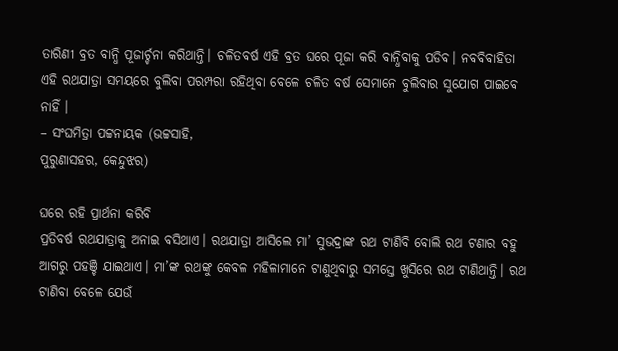ତାରିଣୀ ବ୍ରତ ବାନ୍ଧି ପୂଜାର୍ଚ୍ଚନା କରିଥାନ୍ତି। ଚଳିତବର୍ଷ ଏହି ବ୍ରତ ଘରେ ପୂଜା କରି ବାନ୍ଧିବାକୁ ପଡିବ। ନବବିବାହିତା ଏହି ରଥଯାତ୍ରା ସମୟରେ ବୁଲିବା ପରମ୍ପରା ରହିଥିବା ବେଳେ ଚଳିତ ବର୍ଷ ସେମାନେ ବୁଲିବାର ସୁଯୋଗ ପାଇବେ ନାହିଁ ।
– ସଂଘମିତ୍ରା ପଟ୍ଟନାୟକ (ଭଟ୍ଟସାହି,
ପୁରୁଣାସହର, କେନ୍ଦୁଝର)

ଘରେ ରହି ପ୍ରାର୍ଥନା କରିବି
ପ୍ରତିବର୍ଷ ରଥଯାତ୍ରାକୁ ଅନାଇ ବସିଥାଏ। ରଥଯାତ୍ରା ଆସିଲେ ମା’ ସୁଭଦ୍ରାଙ୍କ ରଥ ଟାଣିବି ବୋଲି ରଥ ଟଣାର ବହୁ ଆଗରୁ ପହଞ୍ଚି ଯାଇଥାଏ। ମା’ଙ୍କ ରଥଙ୍କୁ କେବଳ ମହିଳାମାନେ ଟାଣୁଥିବାରୁ ସମସ୍ତେ ଖୁସିରେ ରଥ ଟାଣିଥାନ୍ତି। ରଥ ଟାଣିବା ବେଳେ ଯେଉଁ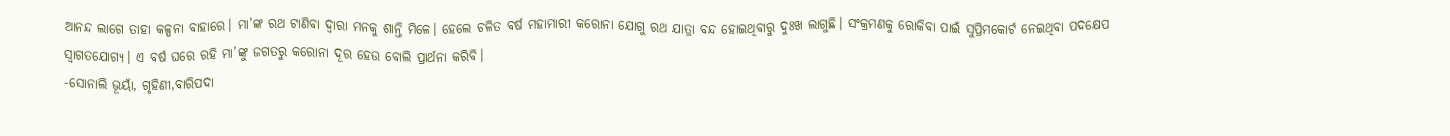ଆନନ୍ଦ ଲାଗେ ତାହା କଳ୍ପନା ବାହାରେ। ମା’ଙ୍କ ରଥ ଟାଣିବା ଦ୍ୱାରା ମନକୁ ଶାନ୍ତି ମିଳେ। ହେଲେ ଚଳିତ ବର୍ଷ ମହାମାରୀ କରୋନା ଯୋଗୁ ରଥ ଯାତ୍ରା ବନ୍ଦ ହୋଇଥିବାରୁ ଦୁଃଖ ଲାଗୁଛି। ସଂକ୍ରମଣକୁ ରୋକିବା ପାଇଁ ସୁପ୍ରିମକୋର୍ଟ ନେଇଥିବା ପଦକ୍ଷେପ ସ୍ବାଗତଯୋଗ୍ୟ। ଏ ବର୍ଷ ଘରେ ରହି ମା’ଙ୍କୁ ଜଗତରୁ କରୋନା ଦୂର ହେଉ ବୋଲି ପ୍ରାର୍ଥନା କରିବି।
-ସୋନାଲି ଭୂୟାଁ, ଗୃହିଣୀ,ବାରିପଦା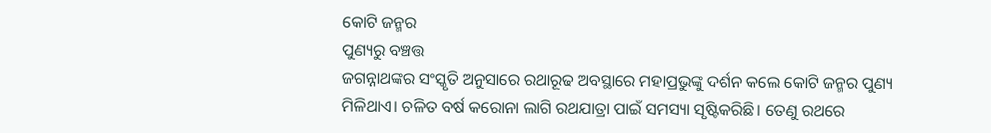କୋଟି ଜନ୍ମର
ପୁଣ୍ୟରୁ ବଞ୍ଚତ୍ତ
ଜଗନ୍ନାଥଙ୍କର ସଂସ୍କୃତି ଅନୁସାରେ ରଥାରୂଢ ଅବସ୍ଥାରେ ମହାପ୍ରଭୁଙ୍କୁ ଦର୍ଶନ କଲେ କୋଟି ଜନ୍ମର ପୁଣ୍ୟ ମିଳିଥାଏ। ଚଳିତ ବର୍ଷ କରୋନା ଲାଗି ରଥଯାତ୍ରା ପାଇଁ ସମସ୍ୟା ସୃଷ୍ଟିକରିଛି। ତେଣୁ ରଥରେ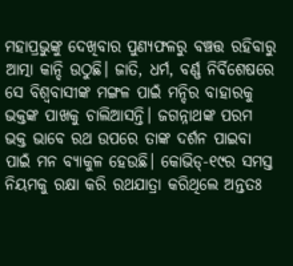ମହାପ୍ରଭୁଙ୍କୁ ଦେଖିବାର ପୁଣ୍ୟଫଳରୁ ବଞ୍ଚତ୍ତ ରହିବାରୁ ଆତ୍ମା କାନ୍ଦି ଉଠୁଛି। ଜାତି, ଧର୍ମ, ବର୍ଣ୍ଣ ନିର୍ବିଶେଷରେ ସେ ବିଶ୍ୱବାସୀଙ୍କ ମଙ୍ଗଳ ପାଇଁ ମନ୍ଦିର ବାହାରକୁ ଭକ୍ତଙ୍କ ପାଖକୁ ଚାଲିଆସନ୍ତି। ଜଗନ୍ନାଥଙ୍କ ପରମ ଭକ୍ତ ଭାବେ ରଥ ଉପରେ ତାଙ୍କ ଦର୍ଶନ ପାଇବା ପାଇଁ ମନ ବ୍ୟାକୁଳ ହେଉଛି। କୋଭିଡ୍‌-୧୯ର ସମସ୍ତ ନିୟମକୁ ରକ୍ଷା କରି ରଥଯାତ୍ରା କରିଥିଲେ ଅନ୍ତତଃ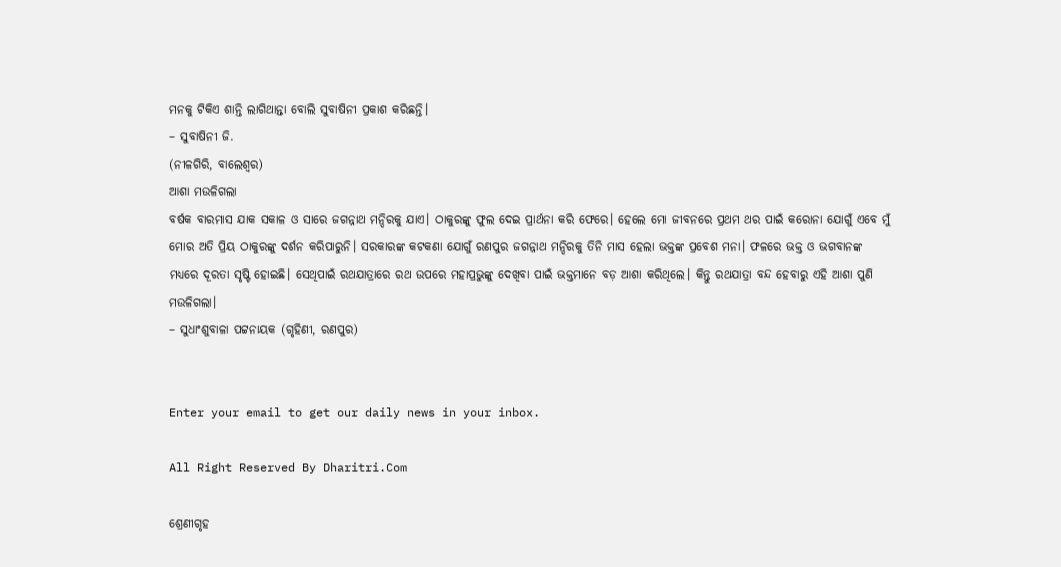ମନକୁ ଟିକିଏ ଶାନ୍ତି ଲାଗିଥାନ୍ତା ବୋଲି ସୁବାଷିନୀ ପ୍ରକାଶ କରିଛନ୍ତି।
– ସୁବାଷିନୀ ଜି.
(ନୀଳଗିରି, ବାଲେଶ୍ୱର)
ଆଶା ମଉଳିଗଲା
ବର୍ଷକ ବାରମାସ ଯାକ ସକାଳ ଓ ସାରେ ଜଗନ୍ନାଥ ମନ୍ଦିରକୁ ଯାଏ। ଠାକୁରଙ୍କୁ ଫୁଲ ଦେଇ ପ୍ରାର୍ଥନା କରି ଫେରେ। ହେଲେ ମୋ ଜୀବନରେ ପ୍ରଥମ ଥର ପାଇଁ କରୋନା ଯୋଗୁଁ ଏବେ ମୁଁ ମୋର ଅତି ପ୍ରିୟ ଠାକୁରଙ୍କୁ ଦର୍ଶନ କରିପାରୁନି। ସରକାରଙ୍କ କଟକଣା ଯୋଗୁଁ ରଣପୁର ଜଗନ୍ନାଥ ମନ୍ଦିରକୁ ତିନି ମାସ ହେଲା ଭକ୍ତଙ୍କ ପ୍ରବେଶ ମନା। ଫଳରେ ଭକ୍ତ ଓ ଭଗବାନଙ୍କ ମଧ୍ୟରେ ଦୂରତା ସୃଷ୍ଟି ହୋଇଛି। ସେଥିପାଇଁ ରଥଯାତ୍ରାରେ ରଥ ଉପରେ ମହାପ୍ରଭୁଙ୍କୁ ଦେଖିବା ପାଇଁ ଭକ୍ତମାନେ ବଡ଼ ଆଶା କରିଥିଲେ। କିନ୍ତୁ ରଥଯାତ୍ରା ବନ୍ଦ ହେବାରୁ ଏହି ଆଶା ପୁଣି ମଉଳିଗଲା।
– ସୁଧାଂଶୁବାଳା ପଟ୍ଟନାୟକ (ଗୃହିଣୀ, ରଣପୁର)


Enter your email to get our daily news in your inbox.

All Right Reserved By Dharitri.Com

ଶ୍ରେଣୀଗୃହ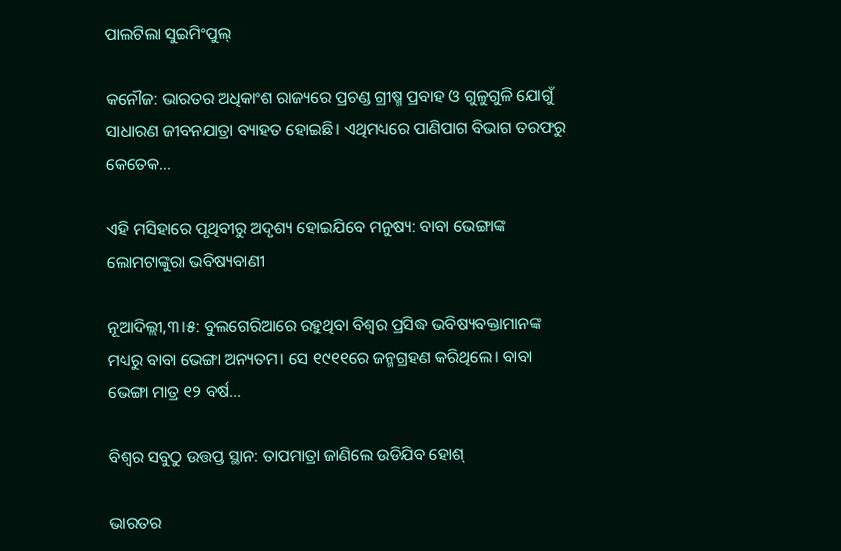ପାଲଟିଲା ସୁଇମିଂପୁଲ୍‌

କନୌଜ: ଭାରତର ଅଧିକାଂଶ ରାଜ୍ୟରେ ପ୍ରଚଣ୍ଡ ଗ୍ରୀଷ୍ମ ପ୍ରବାହ ଓ ଗୁଳୁଗୁଳି ଯୋଗୁଁ ସାଧାରଣ ଜୀବନଯାତ୍ରା ବ୍ୟାହତ ହୋଇଛି। ଏଥିମଧ୍ୟରେ ପାଣିପାଗ ବିଭାଗ ତରଫରୁ କେତେକ...

ଏହି ମସିହାରେ ପୃଥିବୀରୁ ଅଦୃଶ୍ୟ ହୋଇଯିବେ ମନୁଷ୍ୟ: ବାବା ଭେଙ୍ଗାଙ୍କ ଲୋମଟାଙ୍କୁରା ଭବିଷ୍ୟବାଣୀ

ନୂଆଦିଲ୍ଲୀ,୩।୫: ବୁଲଗେରିଆରେ ରହୁଥିବା ବିଶ୍ୱର ପ୍ରସିଦ୍ଧ ଭବିଷ୍ୟବକ୍ତାମାନଙ୍କ ମଧ୍ୟରୁ ବାବା ଭେଙ୍ଗା ଅନ୍ୟତମ। ସେ ୧୯୧୧ରେ ଜନ୍ମଗ୍ରହଣ କରିଥିଲେ। ବାବା ଭେଙ୍ଗା ମାତ୍ର ୧୨ ବର୍ଷ...

ବିଶ୍ୱର ସବୁଠୁ ଉତ୍ତପ୍ତ ସ୍ଥାନ: ତାପମାତ୍ରା ଜାଣିଲେ ଉଡିଯିବ ହୋଶ୍‌

ଭାରତର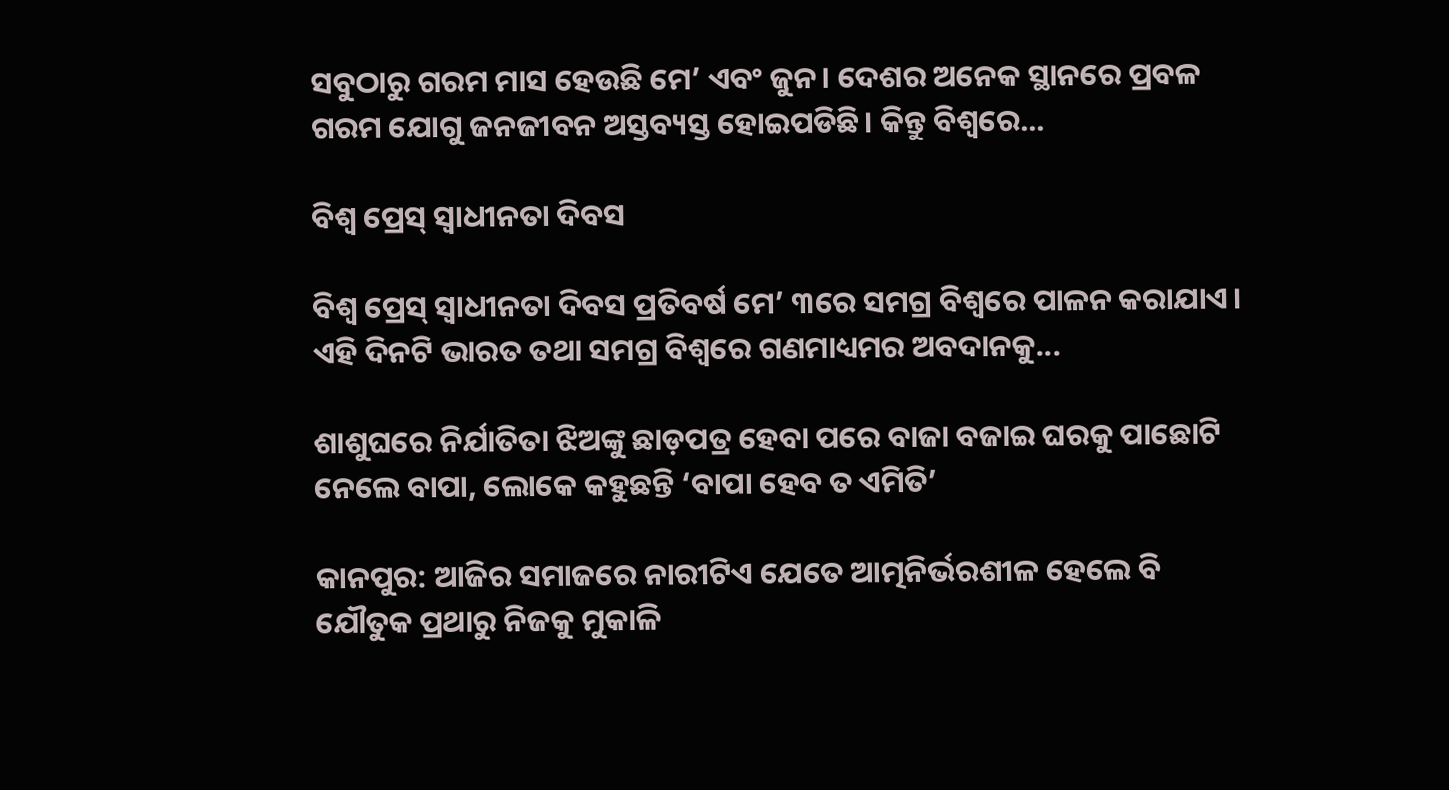ସବୁଠାରୁ ଗରମ ମାସ ହେଉଛି ମେ’ ଏବଂ ଜୁନ। ଦେଶର ଅନେକ ସ୍ଥାନରେ ପ୍ରବଳ ଗରମ ଯୋଗୁ ଜନଜୀବନ ଅସ୍ତବ୍ୟସ୍ତ ହୋଇପଡିଛି। କିନ୍ତୁ ବିଶ୍ୱରେ...

ବିଶ୍ୱ ପ୍ରେସ୍‌ ସ୍ବାଧୀନତା ଦିବସ

ବିଶ୍ୱ ପ୍ରେସ୍‌ ସ୍ବାଧୀନତା ଦିବସ ପ୍ରତିବର୍ଷ ମେ’ ୩ରେ ସମଗ୍ର ବିଶ୍ୱରେ ପାଳନ କରାଯାଏ।  ଏହି ଦିନଟି ଭାରତ ତଥା ସମଗ୍ର ବିଶ୍ୱରେ ଗଣମାଧ୍ୟମର ଅବଦାନକୁ...

ଶାଶୁଘରେ ନିର୍ଯାତିତା ଝିଅଙ୍କୁ ଛାଡ଼ପତ୍ର ହେବା ପରେ ବାଜା ବଜାଇ ଘରକୁ ପାଛୋଟି ନେଲେ ବାପା, ଲୋକେ କହୁଛନ୍ତି ‘ବାପା ହେବ ତ ଏମିତି’

କାନପୁର: ଆଜିର ସମାଜରେ ନାରୀଟିଏ ଯେତେ ଆତ୍ମନିର୍ଭରଶୀଳ ହେଲେ ବି ଯୌତୁକ ପ୍ରଥାରୁ ନିଜକୁ ମୁକାଳି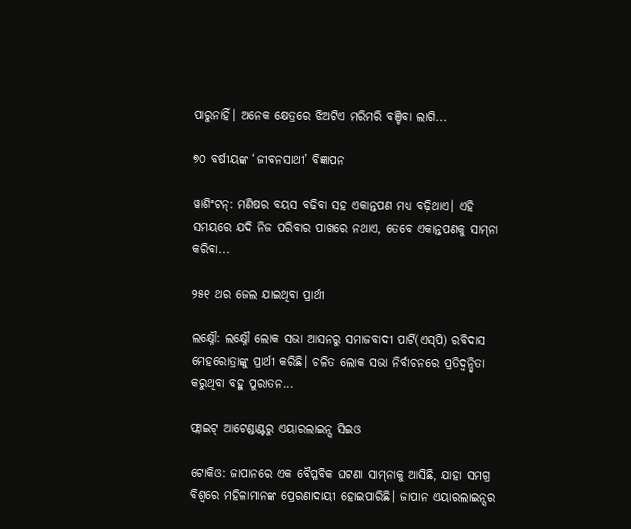ପାରୁନାହିଁ। ଅନେକ କ୍ଷେତ୍ରରେ ଝିଅଟିଏ ମରିମରି ବଞ୍ଚିବା ଲାଗି...

୭୦ ବର୍ଷୀୟଙ୍କ ‘ଜୀବନସାଥୀ’ ବିଜ୍ଞାପନ

ୱାଶିଂଟନ୍‌: ମଣିଷର ବୟସ ବଢିବା ସହ ଏକାନ୍ତପଣ ମଧ୍ୟ ବଢ଼ିଥାଏ। ଏହି ସମୟରେ ଯଦି ନିଜ ପରିବାର ପାଖରେ ନଥାଏ, ତେବେ ଏକାନ୍ତପଣକୁ ସାମ୍‌ନା କରିବା...

୨୫୧ ଥର ଜେଲ ଯାଇଥିବା ପ୍ରାର୍ଥୀ

ଲକ୍ଷ୍ନୌ: ଲକ୍ଷ୍ନୌ ଲୋକ ସଭା ଆସନରୁ ସମାଜବାଦୀ ପାର୍ଟି(ଏସ୍‌ପି) ରବିଦାସ ମେହରୋତ୍ରାଙ୍କୁ ପ୍ରାର୍ଥୀ କରିଛି। ଚଳିତ ଲୋକ ସଭା ନିର୍ବାଚନରେ ପ୍ରତିଦ୍ୱନ୍ଦ୍ୱିତା କରୁଥିବା ବହୁ ପୁରାତନ...

ଫ୍ଲାଇଟ୍‌ ଆଟେଣ୍ଡାଣ୍ଟରୁ ଏୟାରଲାଇନ୍ସ ସିଇଓ

ଟୋକିଓ: ଜାପାନରେ ଏକ ବୈପ୍ଳବିକ ଘଟଣା ସାମ୍‌ନାକୁ ଆସିଛି, ଯାହା ସମଗ୍ର ବିଶ୍ୱରେ ମହିଳାମାନଙ୍କ ପ୍ରେରଣାଦାୟୀ ହୋଇପାରିଛି। ଜାପାନ ଏୟାରଲାଇନ୍ସର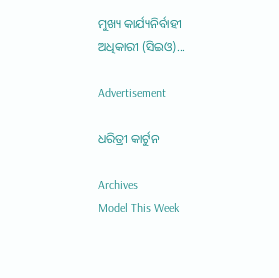ମୁଖ୍ୟ କାର୍ଯ୍ୟନିର୍ବାହୀ ଅଧିକାରୀ (ସିଇଓ)...

Advertisement

ଧରିତ୍ରୀ କାର୍ଟୁନ

Archives
Model This Week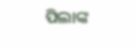ପିଲାଙ୍କ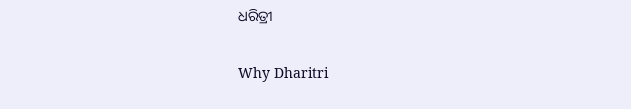ଧରିତ୍ରୀ

Why Dharitri